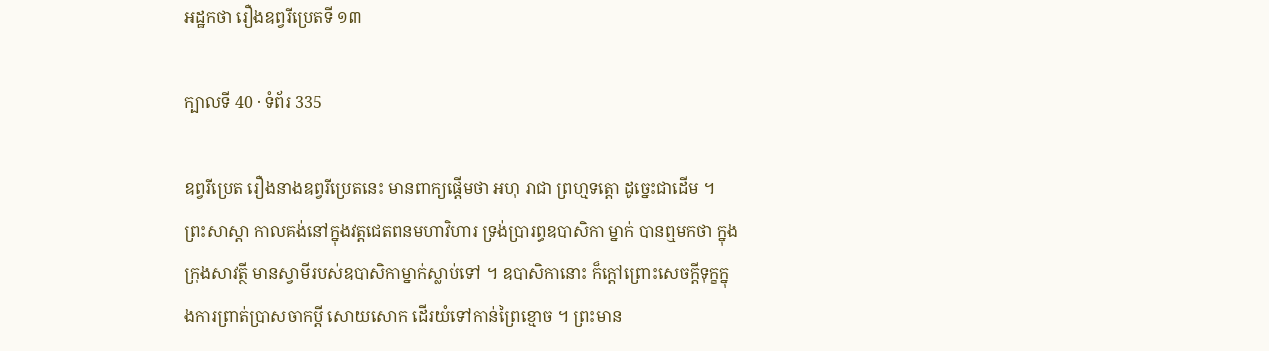អដ្ឋកថា រឿងឧព្វរីប្រេតទី ១៣

ក្បាលទី 40 · ទំព័រ 335

ឧព្វរីប្រេត រឿងនាងឧព្វរីប្រេតនេះ មានពាក្យផ្តើមថា អហុ រាជា ព្រហ្មទត្តោ ដូច្នេះជាដើម ។ ព្រះសាស្តា កាលគង់នៅក្នុងវត្តជេតពនមហាវិហារ ទ្រង់ប្រារព្ធឧបាសិកា ម្នាក់ បានឮមកថា ក្នុងក្រុងសាវត្ថី មានស្វាមីរបស់ឧបាសិកាម្នាក់ស្លាប់ទៅ ។ ឧបាសិកានោះ ក៏ក្តៅព្រោះសេចក្តីទុក្ខក្នុងការព្រាត់ប្រាសចាកប្តី សោយសោក ដើរយំទៅកាន់ព្រៃខ្មោច ។ ព្រះមាន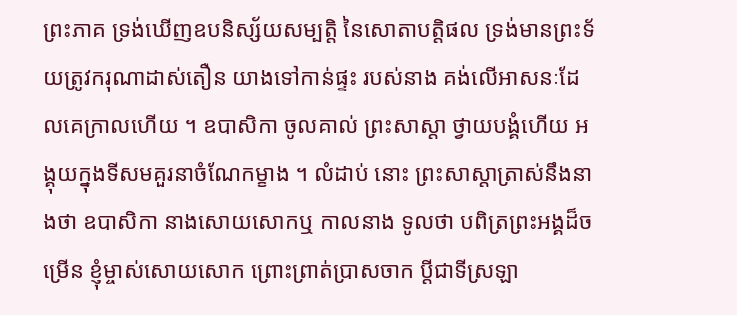ព្រះភាគ ទ្រង់ឃើញឧបនិស្ស័យសម្បត្តិ នៃសោតាបត្តិផល ទ្រង់មានព្រះទ័យត្រូវករុណាដាស់តឿន យាងទៅកាន់ផ្ទះ របស់នាង គង់លើអាសនៈដែលគេក្រាលហើយ ។ ឧបាសិកា ចូលគាល់ ព្រះសាស្តា ថ្វាយបង្គំហើយ អង្គុយក្នុងទីសមគួរនាចំណែកម្ខាង ។ លំដាប់ នោះ ព្រះសាស្តាត្រាស់នឹងនាងថា ឧបាសិកា នាងសោយសោកឬ កាលនាង ទូលថា បពិត្រព្រះអង្គដ៏ចម្រើន ខ្ញុំម្ចាស់សោយសោក ព្រោះព្រាត់ប្រាសចាក ប្តីជាទីស្រឡា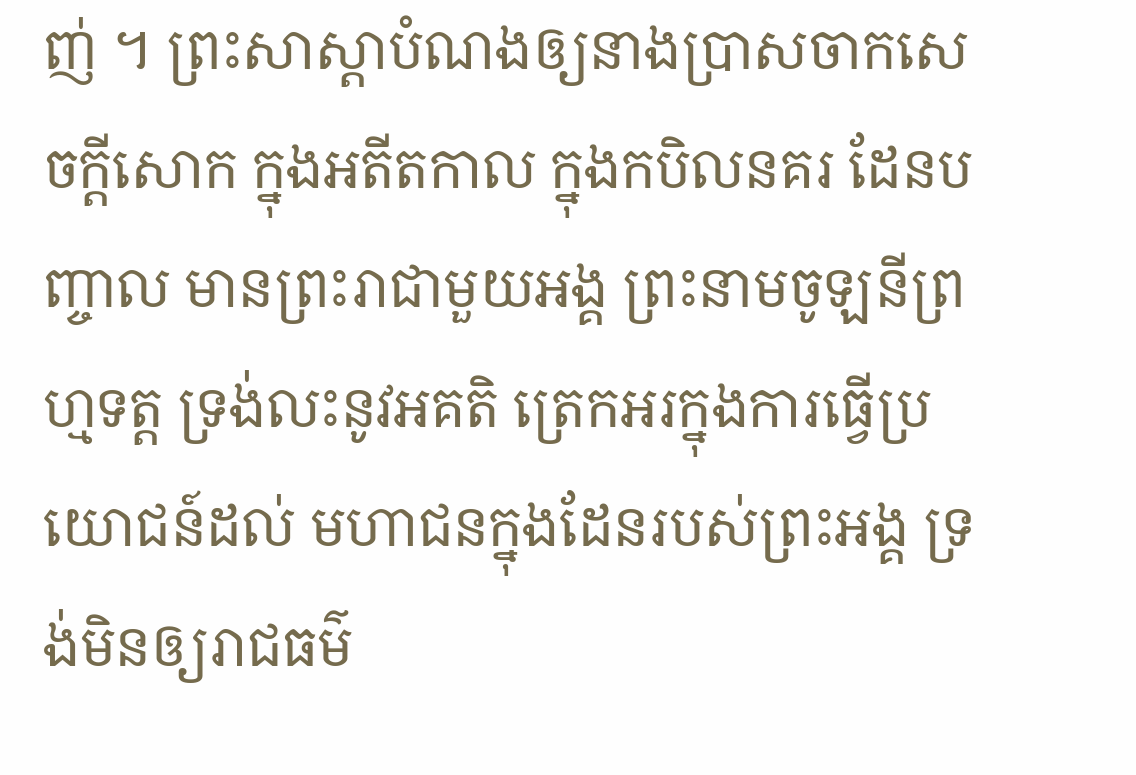ញ់ ។ ព្រះសាស្តាបំណងឲ្យនាងប្រាសចាកសេចក្តីសោក ក្នុងអតីតកាល ក្នុងកបិលនគរ ដែនបញ្ចាល មានព្រះរាជាមួយអង្គ ព្រះនាមចូឡនីព្រហ្មទត្ត ទ្រង់លះនូវអគតិ ត្រេកអរក្នុងការធ្វើប្រយោជន៍ដល់ មហាជនក្នុងដែនរបស់ព្រះអង្គ ទ្រង់មិនឲ្យរាជធម៌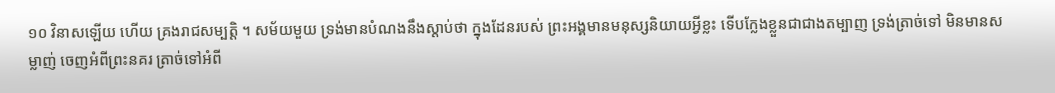១០ វិនាសឡើយ ហើយ គ្រងរាជសម្បត្តិ ។ សម័យមួយ ទ្រង់មានបំណងនឹងស្តាប់ថា ក្នុងដែនរបស់ ព្រះអង្គមានមនុស្សនិយាយអ្វីខ្លះ ទើបក្លែងខ្លួនជាជាងតម្បាញ ទ្រង់ត្រាច់ទៅ មិនមានសម្លាញ់ ចេញអំពីព្រះនគរ ត្រាច់ទៅអំពី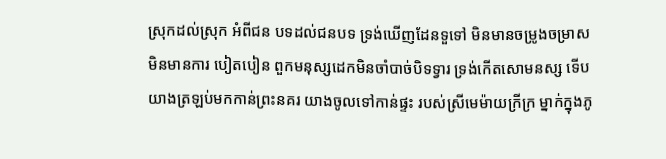ស្រុកដល់ស្រុក អំពីជន បទដល់ជនបទ ទ្រង់ឃើញដែនទួទៅ មិនមានចម្រូងចម្រាស មិនមានការ បៀតបៀន ពួកមនុស្សដេកមិនចាំបាច់បិទទ្វារ ទ្រង់កើតសោមនស្ស ទើប យាងត្រឡប់មកកាន់ព្រះនគរ យាងចូលទៅកាន់ផ្ទះ របស់ស្រីមេម៉ាយក្រីក្រ ម្នាក់ក្នុងភូ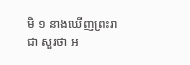មិ ១ នាងឃើញព្រះរាជា សួរថា អ